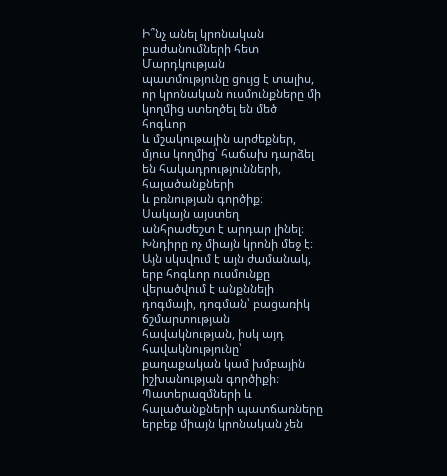Ի՞նչ անել կրոնական բաժանումների հետ
Մարդկության
պատմությունը ցույց է տալիս, որ կրոնական ուսմունքները մի կողմից ստեղծել են մեծ հոգևոր
և մշակութային արժեքներ, մյուս կողմից՝ հաճախ դարձել են հակադրությունների, հալածանքների
և բռնության գործիք։
Սակայն այստեղ
անհրաժեշտ է արդար լինել։ Խնդիրը ոչ միայն կրոնի մեջ է։ Այն սկսվում է այն ժամանակ,
երբ հոգևոր ուսմունքը վերածվում է անքննելի դոգմայի, դոգման՝ բացառիկ ճշմարտության
հավակնության, իսկ այդ հավակնությունը՝ քաղաքական կամ խմբային իշխանության գործիքի։
Պատերազմների և հալածանքների պատճառները երբեք միայն կրոնական չեն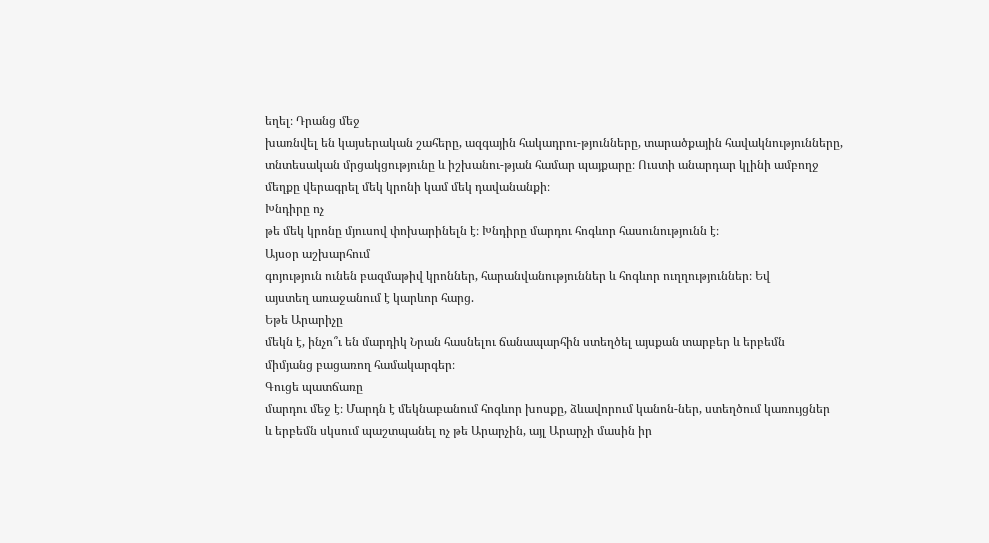եղել։ Դրանց մեջ
խառնվել են կայսերական շահերը, ազգային հակադրու-թյունները, տարածքային հավակնությունները,
տնտեսական մրցակցությունը և իշխանու-թյան համար պայքարը։ Ուստի անարդար կլինի ամբողջ
մեղքը վերագրել մեկ կրոնի կամ մեկ դավանանքի։
Խնդիրը ոչ
թե մեկ կրոնը մյուսով փոխարինելն է։ Խնդիրը մարդու հոգևոր հասունությունն է։
Այսօր աշխարհում
գոյություն ունեն բազմաթիվ կրոններ, հարանվանություններ և հոգևոր ուղղություններ։ Եվ
այստեղ առաջանում է կարևոր հարց.
Եթե Արարիչը
մեկն է, ինչո՞ւ են մարդիկ Նրան հասնելու ճանապարհին ստեղծել այսքան տարբեր և երբեմն
միմյանց բացառող համակարգեր։
Գուցե պատճառը
մարդու մեջ է։ Մարդն է մեկնաբանում հոգևոր խոսքը, ձևավորում կանոն-ներ, ստեղծում կառույցներ
և երբեմն սկսում պաշտպանել ոչ թե Արարչին, այլ Արարչի մասին իր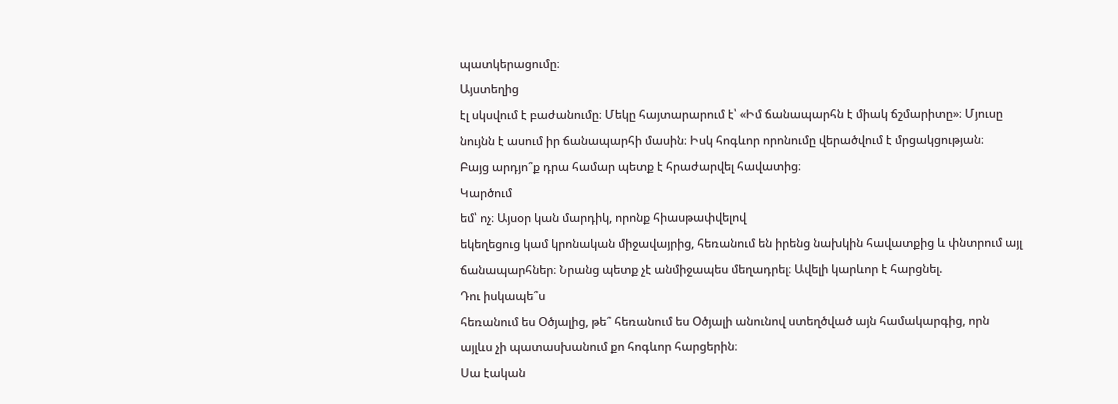պատկերացումը։
Այստեղից
էլ սկսվում է բաժանումը։ Մեկը հայտարարում է՝ «Իմ ճանապարհն է միակ ճշմարիտը»։ Մյուսը
նույնն է ասում իր ճանապարհի մասին։ Իսկ հոգևոր որոնումը վերածվում է մրցակցության։
Բայց արդյո՞ք դրա համար պետք է հրաժարվել հավատից։
Կարծում
եմ՝ ոչ։ Այսօր կան մարդիկ, որոնք հիասթափվելով
եկեղեցուց կամ կրոնական միջավայրից, հեռանում են իրենց նախկին հավատքից և փնտրում այլ
ճանապարհներ։ Նրանց պետք չէ անմիջապես մեղադրել։ Ավելի կարևոր է հարցնել.
Դու իսկապե՞ս
հեռանում ես Օծյալից, թե՞ հեռանում ես Օծյալի անունով ստեղծված այն համակարգից, որն
այլևս չի պատասխանում քո հոգևոր հարցերին։
Սա էական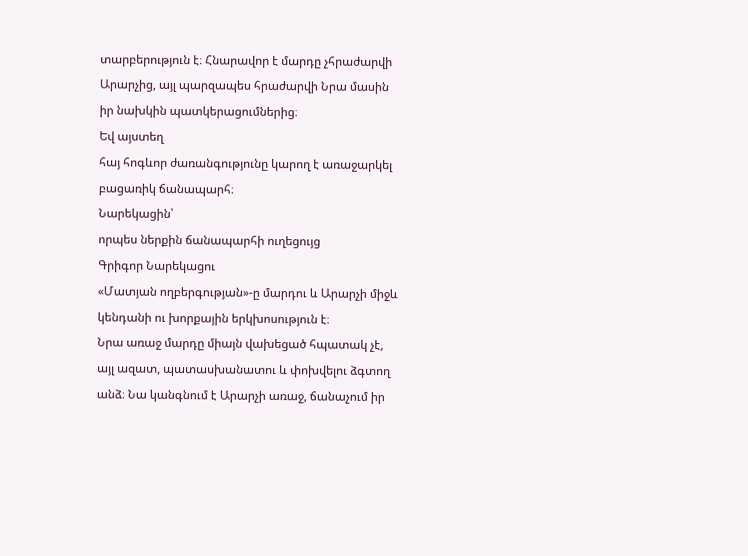տարբերություն է։ Հնարավոր է մարդը չհրաժարվի Արարչից, այլ պարզապես հրաժարվի Նրա մասին
իր նախկին պատկերացումներից։
Եվ այստեղ
հայ հոգևոր ժառանգությունը կարող է առաջարկել բացառիկ ճանապարհ։
Նարեկացին՝
որպես ներքին ճանապարհի ուղեցույց
Գրիգոր Նարեկացու
«Մատյան ողբերգության»-ը մարդու և Արարչի միջև կենդանի ու խորքային երկխոսություն է։
Նրա առաջ մարդը միայն վախեցած հպատակ չէ, այլ ազատ, պատասխանատու և փոխվելու ձգտող
անձ։ Նա կանգնում է Արարչի առաջ, ճանաչում իր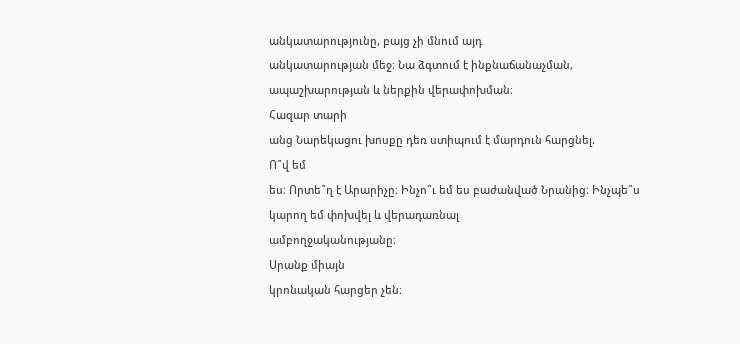անկատարությունը, բայց չի մնում այդ
անկատարության մեջ։ Նա ձգտում է ինքնաճանաչման, ապաշխարության և ներքին վերափոխման։
Հազար տարի
անց Նարեկացու խոսքը դեռ ստիպում է մարդուն հարցնել.
Ո՞վ եմ
ես։ Որտե՞ղ է Արարիչը։ Ինչո՞ւ եմ ես բաժանված Նրանից։ Ինչպե՞ս կարող եմ փոխվել և վերադառնալ
ամբողջականությանը։
Սրանք միայն
կրոնական հարցեր չեն։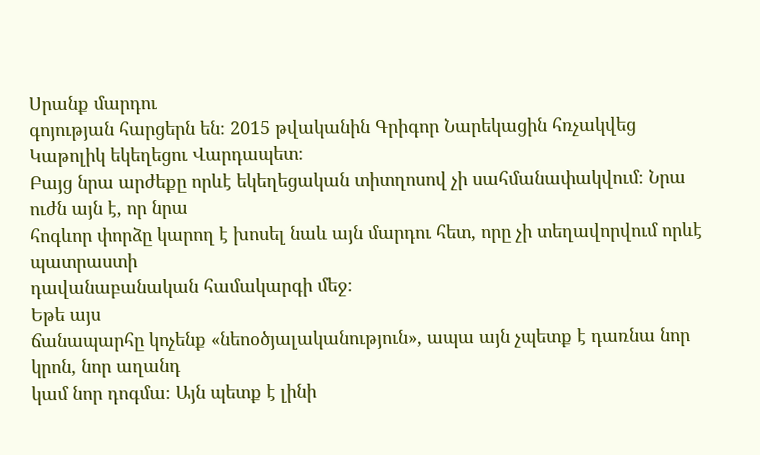Սրանք մարդու
գոյության հարցերն են։ 2015 թվականին Գրիգոր Նարեկացին հռչակվեց Կաթոլիկ եկեղեցու Վարդապետ։
Բայց նրա արժեքը որևէ եկեղեցական տիտղոսով չի սահմանափակվում։ Նրա ուժն այն է, որ նրա
հոգևոր փորձը կարող է խոսել նաև այն մարդու հետ, որը չի տեղավորվում որևէ պատրաստի
դավանաբանական համակարգի մեջ։
Եթե այս
ճանապարհը կոչենք «նեոօծյալականություն», ապա այն չպետք է դառնա նոր կրոն, նոր աղանդ
կամ նոր դոգմա։ Այն պետք է լինի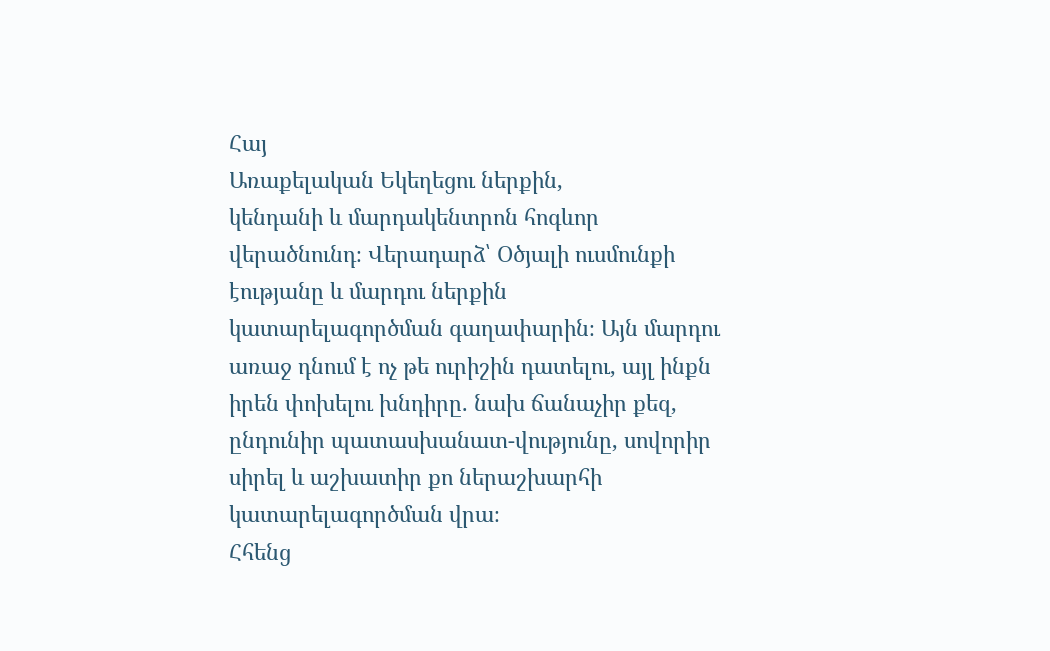Հայ
Առաքելական Եկեղեցու ներքին,
կենդանի և մարդակենտրոն հոգևոր վերածնունդ։ Վերադարձ՝ Օծյալի ուսմունքի էությանը և մարդու ներքին
կատարելագործման գաղափարին։ Այն մարդու առաջ դնում է ոչ թե ուրիշին դատելու, այլ ինքն
իրեն փոխելու խնդիրը. նախ ճանաչիր քեզ, ընդունիր պատասխանատ-վությունը, սովորիր
սիրել և աշխատիր քո ներաշխարհի կատարելագործման վրա։
Հհենց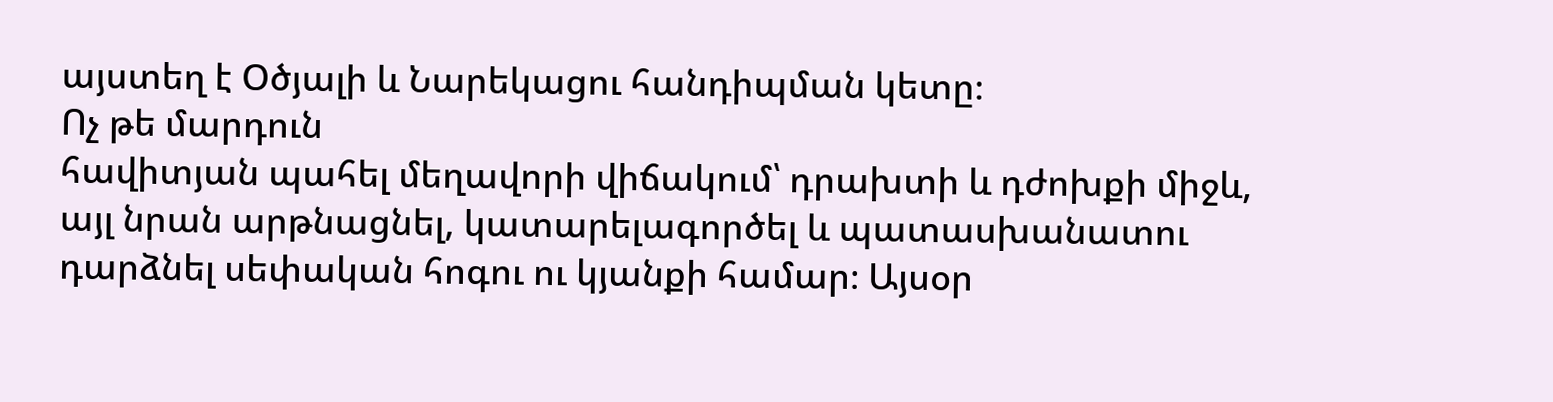այստեղ է Օծյալի և Նարեկացու հանդիպման կետը։
Ոչ թե մարդուն
հավիտյան պահել մեղավորի վիճակում՝ դրախտի և դժոխքի միջև, այլ նրան արթնացնել, կատարելագործել և պատասխանատու
դարձնել սեփական հոգու ու կյանքի համար։ Այսօր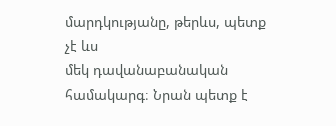մարդկությանը, թերևս, պետք չէ ևս
մեկ դավանաբանական համակարգ։ Նրան պետք է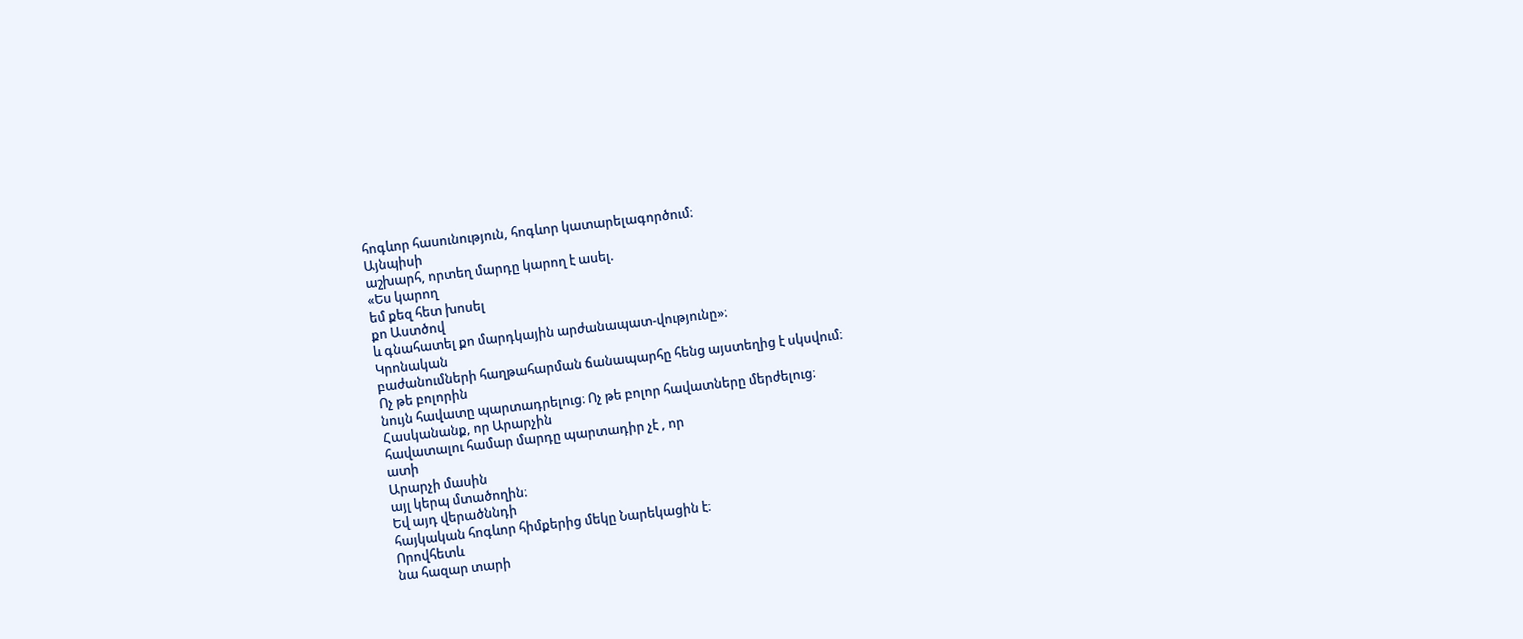հոգևոր հասունություն, հոգևոր կատարելագործում։
Այնպիսի
աշխարհ, որտեղ մարդը կարող է ասել.
«Ես կարող
եմ քեզ հետ խոսել
քո Աստծով
և գնահատել քո մարդկային արժանապատ-վությունը»։
Կրոնական
բաժանումների հաղթահարման ճանապարհը հենց այստեղից է սկսվում։
Ոչ թե բոլորին
նույն հավատը պարտադրելուց։ Ոչ թե բոլոր հավատները մերժելուց։
Հասկանանք, որ Արարչին
հավատալու համար մարդը պարտադիր չէ , որ
ատի
Արարչի մասին
այլ կերպ մտածողին։
Եվ այդ վերածննդի
հայկական հոգևոր հիմքերից մեկը Նարեկացին է։
Որովհետև
նա հազար տարի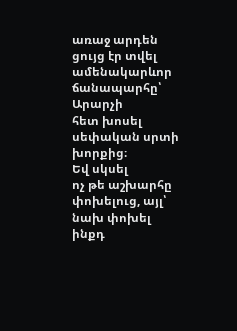առաջ արդեն ցույց էր տվել ամենակարևոր ճանապարհը՝
Արարչի
հետ խոսել սեփական սրտի խորքից։
Եվ սկսել
ոչ թե աշխարհը փոխելուց, այլ՝ նախ փոխել ինքդ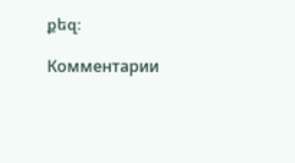քեզ։

Комментарии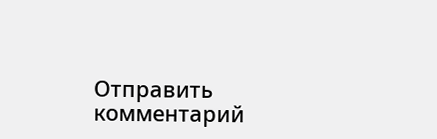Отправить комментарий